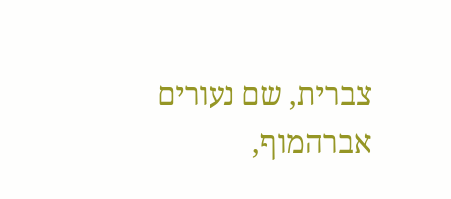צברית, שם נעורים אברהמוף,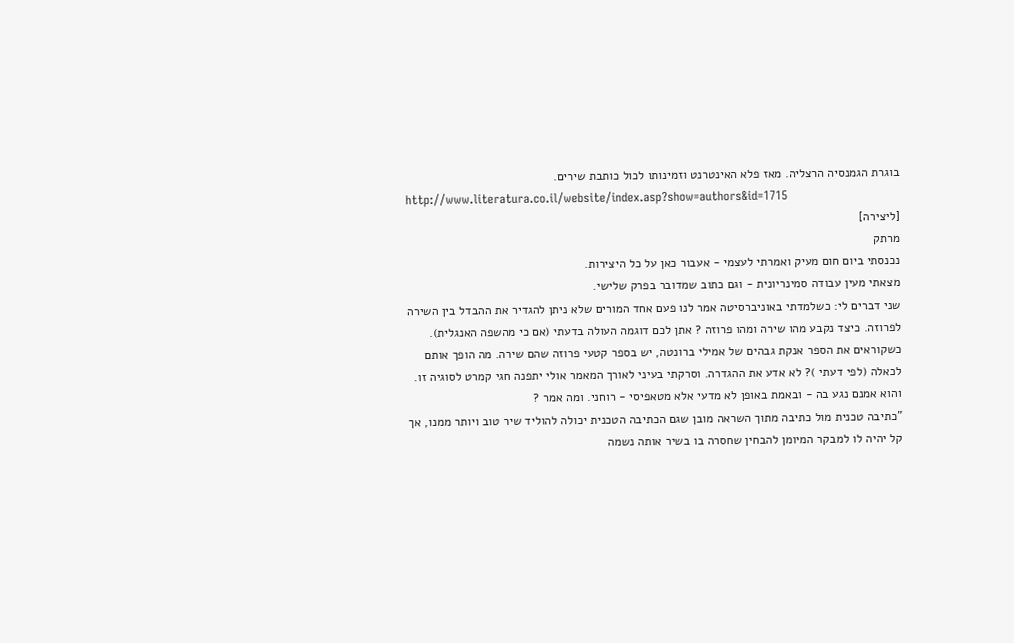בוגרת הגמנסיה הרצליה. מאז פלא האינטרנט וזמינותו לכול כותבת שירים.
http://www.literatura.co.il/website/index.asp?show=authors&id=1715
[ליצירה]
מרתק
נכנסתי ביום חום מעיק ואמרתי לעצמי - אעבור כאן על כל היצירות.
מצאתי מעין עבודה סמינריונית - וגם כתוב שמדובר בפרק שלישי.
שני דברים לי: כשלמדתי באוניברסיטה אמר לנו פעם אחד המורים שלא ניתן להגדיר את ההבדל בין השירה לפרוזה. כיצד נקבע מהו שירה ומהו פרוזה ? אתן לכם דוגמה העולה בדעתי (אם כי מהשפה האנגלית). כשקוראים את הספר אנקת גבהים של אמילי ברונטה, יש בספר קטעי פרוזה שהם שירה. מה הופך אותם לכאלה (לפי דעתי )? לא אדע את ההגדרה. וסרקתי בעיני לאורך המאמר אולי יתפנה חגי קמרט לסוגיה זו. והוא אמנם נגע בה - ובאמת באופן לא מדעי אלא מטאפיסי - רוחני. ומה אמר ?
"כתיבה טכנית מול כתיבה מתוך השראה מובן שגם הכתיבה הטכנית יכולה להוליד שיר טוב ויותר ממנו, אך קל יהיה לו למבקר המיומן להבחין שחסרה בו בשיר אותה נשמה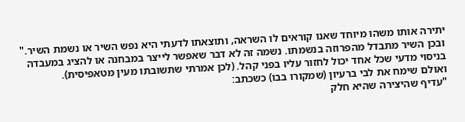יתירה אותו משהו מיוחד שאנו קוראים לו השראה, ותוצאתו לדעתי היא נפש השיר או נשמת השיר."
ובכן השיר מתבדל מהפרוזה בנשמתו. נשמה זה לא דבר שאפשר לייצר במבחנה או להציג במעבדה בניסוי מדעי שכל אחד יכול לחזור עליו בפני קהל. (לכן אמרתי שתשובתו מעין מטאפיסית).
ואולם שימח את לבי ברעיון (שמקורו בבו) כשכתב:
"עדיף שהיצירה שהיא חלק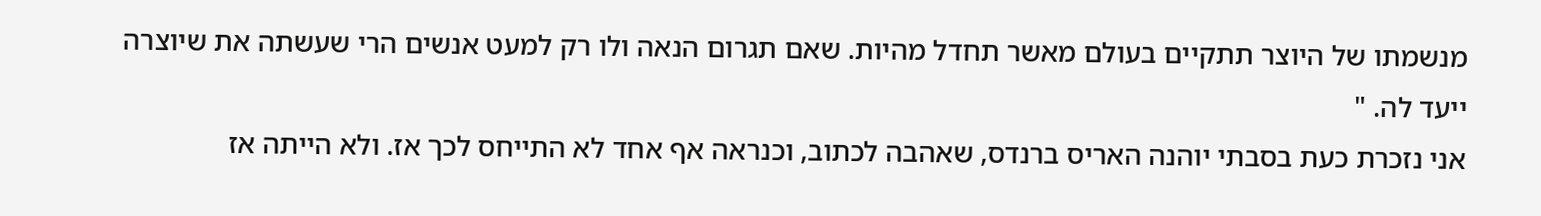מנשמתו של היוצר תתקיים בעולם מאשר תחדל מהיות. שאם תגרום הנאה ולו רק למעט אנשים הרי שעשתה את שיוצרה ייעד לה. "
אני נזכרת כעת בסבתי יוהנה האריס ברנדס, שאהבה לכתוב, וכנראה אף אחד לא התייחס לכך אז. ולא הייתה אז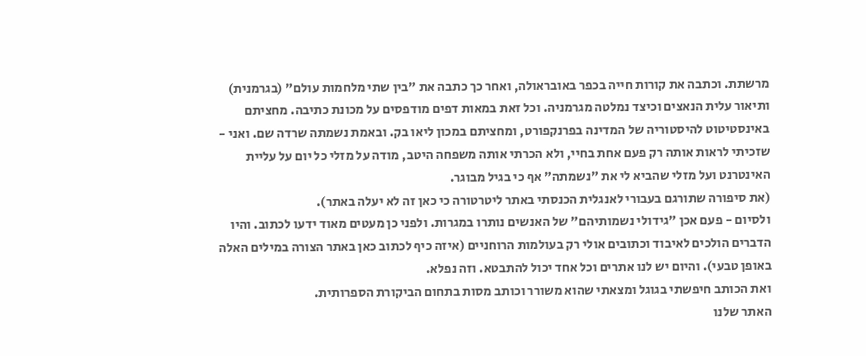מרשתת. וכתבה את קורות חייה בכפר באובראולה, ואחר כך כתבה את "בין שתי מלחמות עולם" (בגרמנית) ותיאור עלית הנאצים וכיצד נמלטה מגרמניה. וכל זאת במאות דפים מודפסים על מכונת כתיבה. מחציתם באינסטיטוט להיסטוריה של המדינה בפרנקפורט, ומחציתם במכון ליאו בק. ובאמת נשמתה שרדה שם. ואני - שזכיתי לראות אותה רק פעם אחת בחיי, ולא הכרתי אותה משפחה היטב, מודה על מזלי כל יום על עליית האינטרנט ועל מזלי שהביא לי את "נשמתה" אף כי בגיל מבוגר.
(את סיפורה שתורגם בעבורי לאנגלית הכנסתי באתר ליטרטורה כי כאן זה לא יעלה באתר).
ולסיום - פעם אכן "גידולי נשמותיהם" של האנשים נותרו במגרות. ולפני כן מעטים מאוד ידעו לכתוב. והיו הדברים הולכים לאיבוד וכתובים אולי רק בעולמות הרוחניים (איזה כיף לכתוב כאן באתר הצורה במילים האלה באופן טבעי). והיום יש לנו אתרים וכל אחד יכול להתבטא. וזה נפלא.
ואת הכותב חיפשתי בגוגל ומצאתי שהוא משורר וכותב מסות בתחום הביקורת הספרותית.
האתר שלנו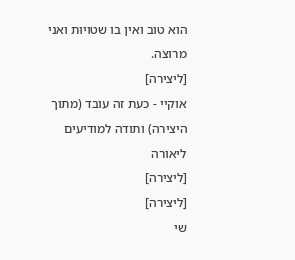הוא טוב ואין בו שטויות ואני מרוצה.
[ליצירה]
אוקיי - כעת זה עובד (מתוך היצירה) ותודה למודיעים
ליאורה
[ליצירה]
[ליצירה]
שי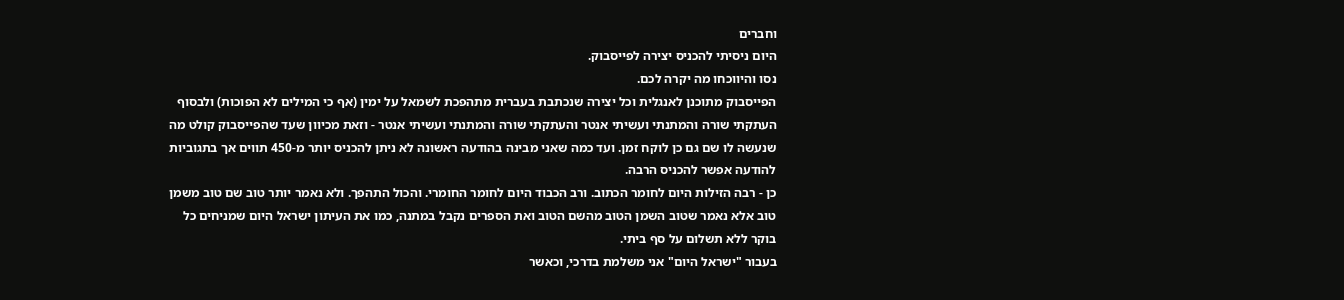וחברים
היום ניסיתי להכניס יצירה לפייסבוק.
נסו והיווכחו מה יקרה לכם.
הפייסבוק מתוכנן לאנגלית וכל יצירה שנכתבת בעברית מתהפכת לשמאל על ימין (אף כי המילים לא הפוכות) ולבסוף העתקתי שורה והמתנתי ועשיתי אנטר והעתקתי שורה והמתנתי ועשיתי אנטר - וזאת מכיוון שעד שהפייסבוק קולט מה שנעשה לו שם גם כן לוקח זמן. ועד כמה שאני מבינה בהודעה ראשונה לא ניתן להכניס יותר מ-450 תווים אך בתגוביות להודעה אפשר להכניס הרבה.
כן - רבה הזילות היום לחומר הכתוב. ורב הכבוד היום לחומר החומרי. והכול התהפך. ולא נאמר יותר טוב שם טוב משמן טוב אלא נאמר שטוב השמן הטוב מהשם הטוב ואת הספרים נקבל במתנה, כמו את העיתון ישראל היום שמניחים כל בוקר ללא תשלום על סף ביתי.
בעבור "ישראל היום" אני משלמת בדרכי, וכאשר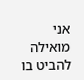אני מואילה להביט בו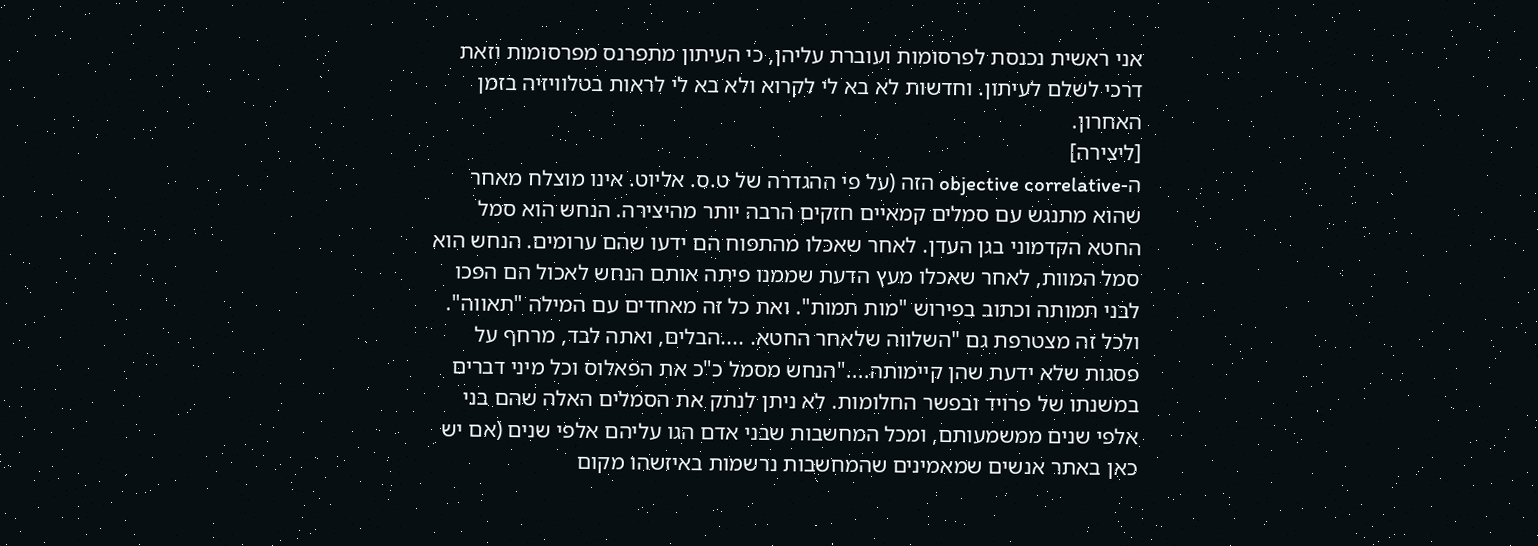אני ראשית נכנסת לפרסומות ועוברת עליהן, כי העיתון מתפרנס מפרסומות וזאת דרכי לשלם לעיתון. וחדשות לא בא לי לקרוא ולא בא לי לראות בטלוויזיה בזמן האחרון.
[ליצירה]
ה-objective correlative הזה (על פי ההגדרה של ט.ס. אליוט. אינו מוצלח מאחר שהוא מתנגש עם סמלים קמאיים חזקים הרבה יותר מהיצירה. הנחש הוא סמל החטא הקדמוני בגן העדן. לאחר שאכלו מהתפוח הם ידעו שהם ערומים. הנחש הוא סמל המוות, לאחר שאכלו מעץ הדעת שממנו פיתה אותם הנחש לאכול הם הפכו לבני תמותה וכתוב בפירוש "מות תמות". ואת כל זה מאחדים עם המילה "תאווה". ולכל זה מצטרפת גם "השלווה שלאחר החטא. ....הבלים, ואתה לבד, מרחף על פסגות שלא ידעת שהן קיימותה...."הנחש מסמל כ"כ את הפאלוס וכל מיני דברים במשנתו של פרויד ובפשר החלומות. לא ניתן לנתק את הסמלים האלה שהם בני אלפי שנים ממשמעותם, ומכל המחשבות שבני אדם הגו עליהם אלפי שנים (אם יש כאן באתר אנשים שמאמינים שהמחשבות נרשמות באיזשהו מקום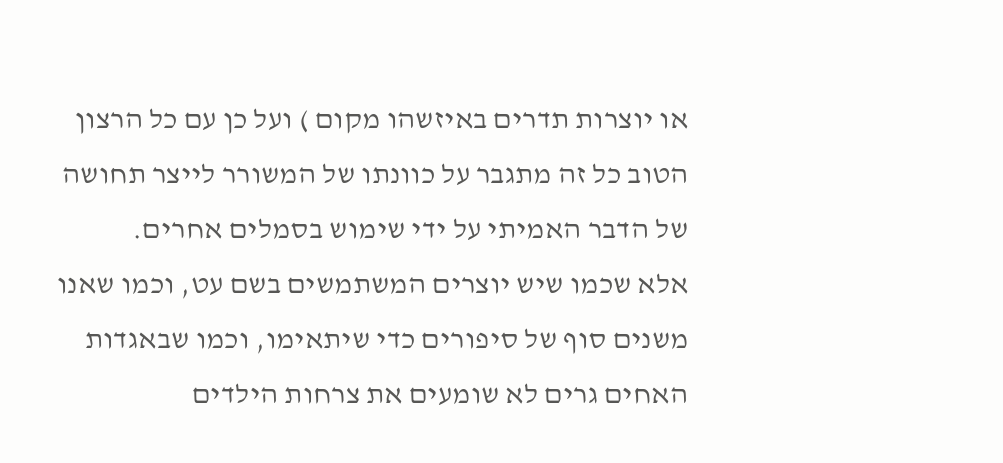או יוצרות תדרים באיזשהו מקום ) ועל כן עם כל הרצון הטוב כל זה מתגבר על כוונתו של המשורר לייצר תחושה של הדבר האמיתי על ידי שימוש בסמלים אחרים.
אלא שכמו שיש יוצרים המשתמשים בשם עט, וכמו שאנו משנים סוף של סיפורים כדי שיתאימו, וכמו שבאגדות האחים גרים לא שומעים את צרחות הילדים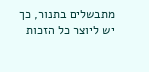מתבשלים בתנור, כך יש ליוצר כל הזכות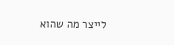לייצר מה שהוא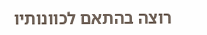רוצה בהתאם לכוונותיו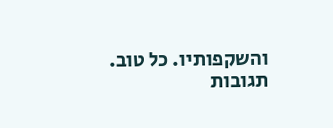והשקפותיו. כל טוב.
תגובות